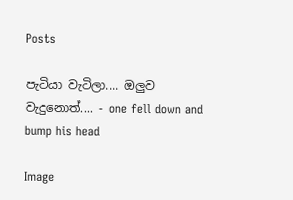Posts

පැටියා වැටිලා.... ඔලුව වැදුනොත්.... - one fell down and bump his head

Image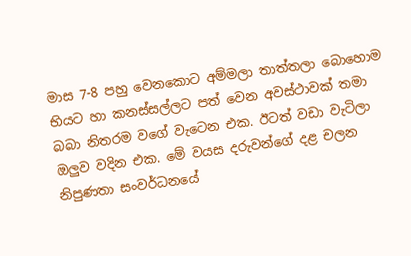මාස 7-8 පහු වෙනකොට අම්මලා තාත්තලා බොහොම භියට හා කනස්සල්ලට පත් වෙන අවස්ථාවක් තමා බබා නිතරම වගේ වැටෙන එක. ඊටත් වඩා වැටිලා ඔලුව වදින එක. මේ වයස දරුවන්ගේ දළ චලන නිපුණතා සංවර්ධනයේ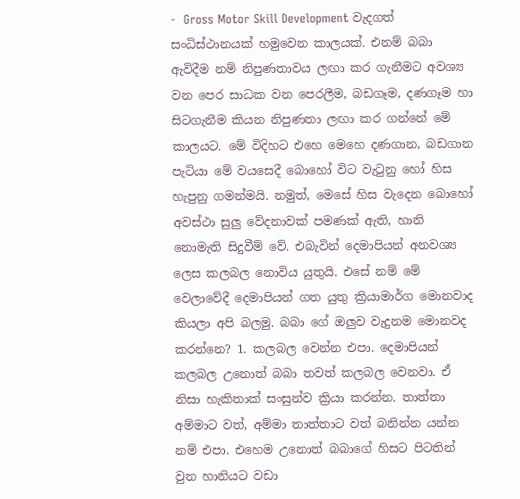-  Gross Motor Skill Development වැදගත් සංධිස්ථානයක් හමුවෙන කාලයක්. එනම් බබා ඇවිදීම නම් නිපුණතාවය ලඟා කර ගැනීමට අවශ්‍ය වන පෙර සාධක වන පෙරලීම, බඩගෑම, දණගෑම හා සිටගැනීම කියන නිපුණතා ලඟා කර ගන්නේ මේ කාලයට. මේ විදිහට එහෙ මෙහෙ දණගාන, බඩගාන පැටියා මේ වයසෙදී බොහෝ විට වැටුනු හෝ හිස හැපුනු ගමන්මයි. නමුත්, මෙසේ හිස වැදෙන බොහෝ අවස්ථා සුලු වේදනාවක් පමණක් ඇති, හානි නොමැති සිදුවීම් වේ. එබැවින් දෙමාපියන් අනවශ්‍ය ලෙස කලබල නොවිය යුතුයි. එසේ නම් මේ වෙලාවේදී දෙමාපියන් ගත යුතු ක්‍රියාමාර්ග මොනවාද කියලා අපි බලමු. බබා ගේ ඔලුව වැදුනම මොනවද කරන්නෙ? 1. කලබල වෙන්න එපා. දෙමාපියන් කලබල උනොත් බබා තවත් කලබල වෙනවා. ඒ නිසා හැකිතාක් සංසුන්ව ක්‍රියා කරන්න. තාත්තා අම්මාට වත්, අම්මා තාත්තාට වත් බනින්න යන්න නම් එපා. එහෙම උනොත් බබාගේ හිසට පිටතින් වුන හානියට වඩා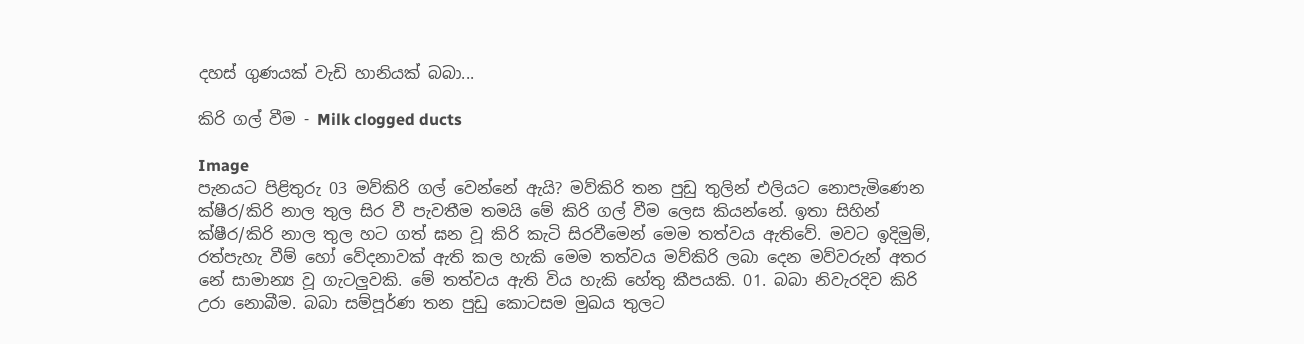දහස් ගුණයක් වැඩි හානියක් බබා...

කිරි ගල් වීම - Milk clogged ducts

Image
පැනයට පිළිතුරු 03 මව්කිරි ගල් වෙන්නේ ඇයි? මව්කිරි තන පුඩු තුලින් එලියට නොපැමිණෙන ක්ෂීර/කිරි නාල තුල සිර වී පැවතීම තමයි මේ කිරි ගල් වීම ලෙස කියන්නේ. ඉතා සිහින් ක්ෂීර/කිරි නාල තුල හට ගත් ඝන වූ කිරි කැටි සිරවීමෙන් මෙම තත්වය ඇතිවේ. මවට ඉදිමුම්, රත්පැහැ වීම් හෝ වේදනාවක් ඇති කල හැකි මෙම තත්වය මව්කිරි ලබා දෙන මව්වරුන් අතර නේ සාමාන්‍ය වූ ගැටලුවකි. මේ තත්වය ඇති විය හැකි හේතු කීපයකි. 01. බබා නිවැරදිව කිරි උරා නොබීම. බබා සම්පූර්ණ තන පුඩු කොටසම මුඛය තුලට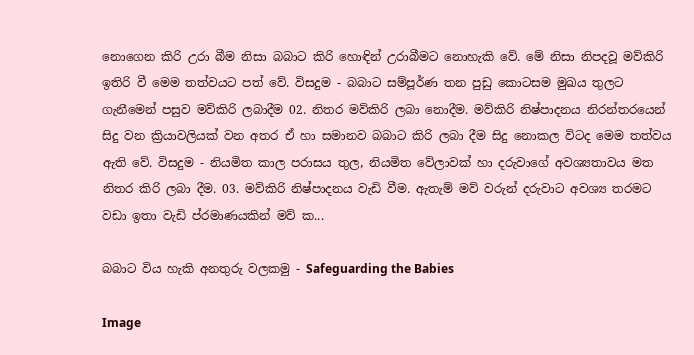නොගෙන කිරි උරා බීම නිසා බබාට කිරි හොඳින් උරාබීමට නොහැකි වේ. මේ නිසා නිපදවූ මව්කිරි ඉතිරි වී මෙම තත්වයට පත් වේ. විසදුම - බබාට සම්පූර්ණ තන පුඩු කොටසම මුඛය තුලට ගැනීමෙන් පසුව මව්කිරි ලබාදීම 02. නිතර මව්කිරි ලබා නොදීම. මව්කිරි නිෂ්පාදනය නිරන්තරයෙන් සිදු වන ක්‍රියාවලියක් වන අතර ඒ හා සමානව බබාට කිරි ලබා දීම සිදු නොකල විටද මෙම තත්වය ඇති වේ. විසදුම - නියමිත කාල පරාසය තුල, නියමිත වේලාවක් හා දරුවාගේ අවශ්‍යතාවය මත නිතර කිරි ලබා දීම. 03. මව්කිරි නිෂ්පාදනය වැඩි වීම. ඇතැම් මව් වරුන් දරුවාට අවශ්‍ය තරමට වඩා ඉතා වැඩි ප්රමාණයකින් මව් ක...

බබාට විය හැකි අනතුරු වලකමු - Safeguarding the Babies

Image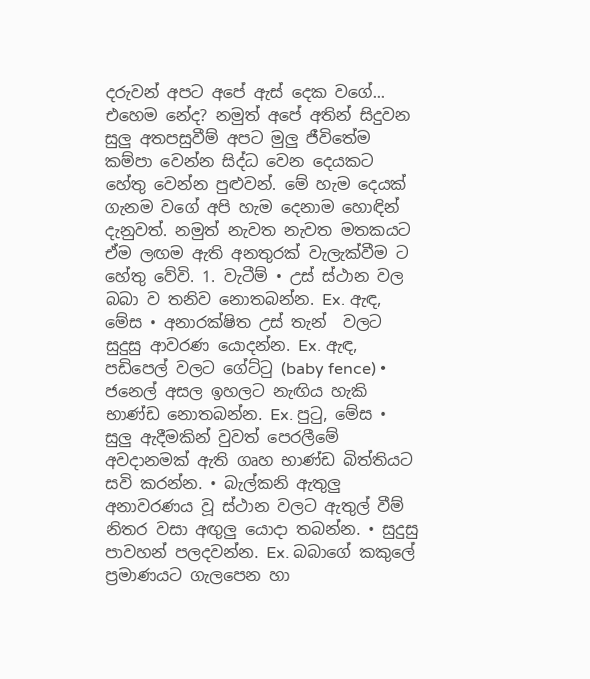දරුවන් අපට අපේ ඇස් දෙක වගේ... එහෙම නේද? නමුත් අපේ අතින් සිදුවන සුලු අතපසුවීම් අපට මුලු ජීවිතේම කම්පා වෙන්න සිද්ධ වෙන දෙයකට හේතු වෙන්න පුළුවන්. මේ හැම දෙයක් ගැනම වගේ අපි හැම දෙනාම හොඳින් දැනුවත්. නමුත් නැවත නැවත මතකයට ඒම ලඟම ඇති අනතුරක් වැලැක්වීම ට හේතු වේවි. 1. වැටීම් • උස් ස්ථාන වල බබා ව තනිව නොතබන්න. Ex. ඇඳ, මේස • අනාරක්ෂිත උස් තැන්  වලට සුදුසු ආවරණ යොදන්න. Ex. ඇඳ, පඩිපෙල් වලට ගේට්ටු (baby fence) • ජනෙල් අසල ඉහලට නැඟිය හැකි භාණ්ඩ නොතබන්න. Ex. පුටු, මේස • සුලු ඇදීමකින් වුවත් පෙරලීමේ අවදානමක් ඇති ගෘහ භාණ්ඩ බිත්තියට සවි කරන්න. • බැල්කනි ඇතුලු අනාවරණය වූ ස්ථාන වලට ඇතුල් වීම් නිතර වසා අඟුලු යොදා තබන්න. • සුදුසු පාවහන් පලදවන්න. Ex. බබාගේ කකුලේ ප්‍රමාණයට ගැලපෙන හා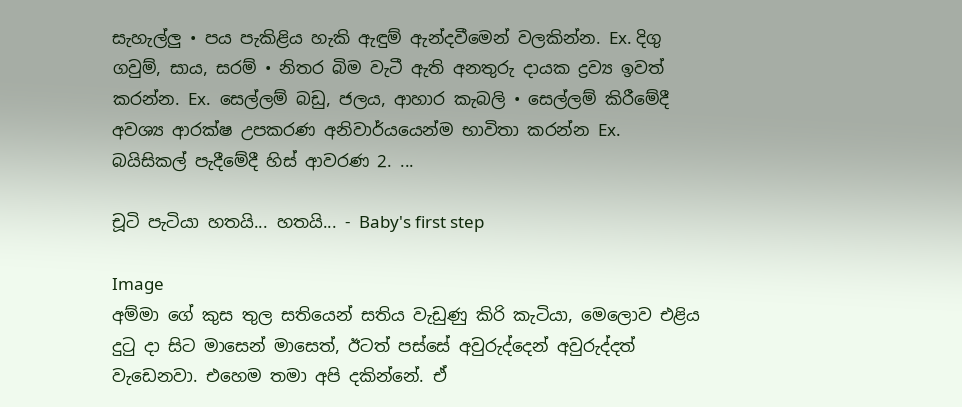සැහැල්ලු • පය පැකිළිය හැකි ඇඳුම් ඇන්දවීමෙන් වලකින්න. Ex. දිගු ගවුම්, සාය, සරම් • නිතර බිම වැටී ඇති අනතුරු දායක ද්‍රව්‍ය ඉවත් කරන්න. Ex.  සෙල්ලම් බඩු, ජලය, ආහාර කැබලි • සෙල්ලම් කිරීමේදී අවශ්‍ය ආරක්ෂ උපකරණ අනිවාර්යයෙන්ම භාවිතා කරන්න Ex.  බයිසිකල් පැදීමේදී හිස් ආවරණ 2. ...

චූටි පැටියා හතයි... හතයි... - Baby's first step

Image
අම්මා ගේ කුස තුල සතියෙන් සතිය වැඩුණු කිරි කැටියා, මෙලොව එළිය දුටු දා සිට මාසෙන් මාසෙත්, ඊටත් පස්සේ අවුරුද්දෙන් අවුරුද්දත් වැඩෙනවා. එහෙම තමා අපි දකින්නේ. ඒ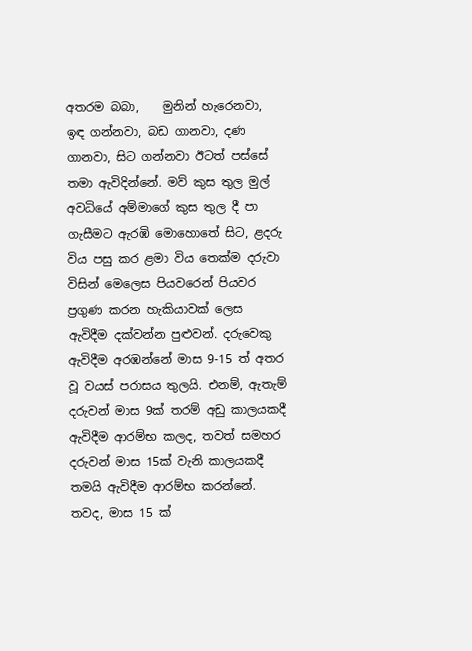අතරම බබා,    මුනින් හැරෙනවා, ඉඳ ගන්නවා, බඩ ගානවා, දණ ගානවා, සිට ගන්නවා ඊටත් පස්සේ තමා ඇවිදින්නේ. මව් කුස තුල මුල් අවධියේ අම්මාගේ කුස තුල දී පා ගැසීමට ඇරඹි මොහොතේ සිට, ළදරු විය පසු කර ළමා විය තෙක්ම දරුවා විසින් මෙලෙස පියවරෙන් පියවර ප්‍රගුණ කරන හැකියාවක් ලෙස ඇවිදීම දක්වන්න පුළුවන්. දරුවෙකු ඇවිදීම අරඹන්නේ මාස 9-15 ත් අතර වූ වයස් පරාසය තුලයි. එනම්, ඇතැම් දරුවන් මාස 9ක් තරම් අඩු කාලයකදී ඇවිදීම ආරම්භ කලද, තවත් සමහර දරුවන් මාස 15ක් වැනි කාලයකදී තමයි ඇවිදීම ආරම්භ කරන්නේ. තවද, මාස 15 ක්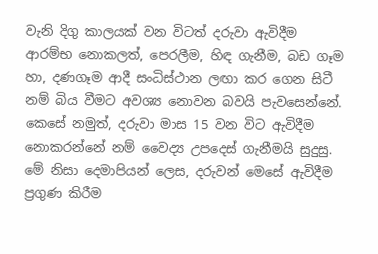වැනි දිගු කාලයක් වන විටත් දරුවා ඇවිදීම ආරම්භ නොකලත්, පෙරලීම, හිඳ ගැනීම, බඩ ගෑම හා, දණගෑම ආදී සංධිස්ථාන ලඟා කර ගෙන සිටී නම් බිය වීමට අවශ්‍ය නොවන බවයි පැවසෙන්නේ. කෙසේ නමුත්, දරුවා මාස 15 වන විට ඇවිදීම නොකරන්නේ නම් වෛද්‍ය උපදෙස් ගැනීමයි සුදුසු. මේ නිසා දෙමාපියන් ලෙස, දරුවන් මෙසේ ඇවිදීම ප්‍රගුණ කිරීම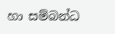හා සම්බන්ධ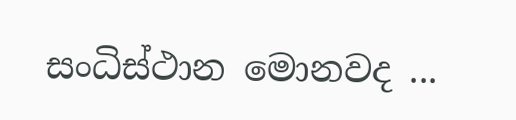සංධිස්ථාන මොනවද ...